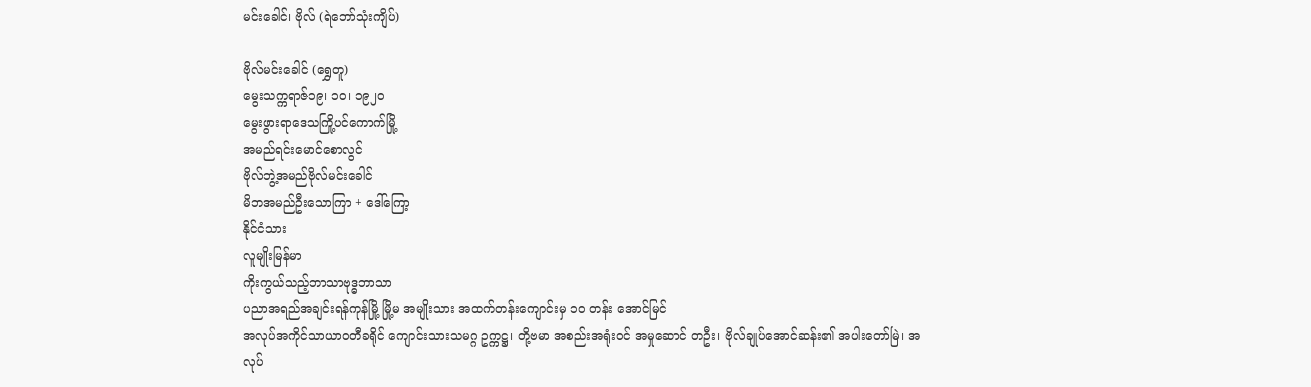မင်းခေါင်၊ ဗိုလ် (ရဲဘော်သုံးကျိပ်)

ဗိုလ်မင်းခေါင် (ရွှေတူ)
မွေးသက္ကရာဇ်၁၉၊ ၁ဝ၊ ၁၉၂ဝ
မွေးဖွားရာဒေသကြို့ပင်ကောက်မြို့
အမည်ရင်းမောင်စောလွင်
ဗိုလ်ဘွဲ့အမည်ဗိုလ်မင်းခေါင်
မိဘအမည်ဦးသောကြာ + ဒေါ်ကြော့
နိုင်ငံသား
လူမျိုးမြန်မာ
ကိုးကွယ်သည့်ဘာသာဗုဒ္ဓဘာသာ
ပညာအရည်အချင်းရန်ကုန်မြို့ မြို့မ အမျိုးသား အထက်တန်းကျောင်းမှ ၁ဝ တန်း အောင်မြင်
အလုပ်အကိုင်သာယာဝတီခရိုင် ကျောင်းသားသမဂ္ဂ ဥက္ကဋ္ဌ၊ တို့ဗမာ အစည်းအရုံးဝင် အမှုဆောင် တဦး၊ ဗိုလ်ချုပ်အောင်ဆန်း၏ အပါးတော်မြဲ၊ အလုပ်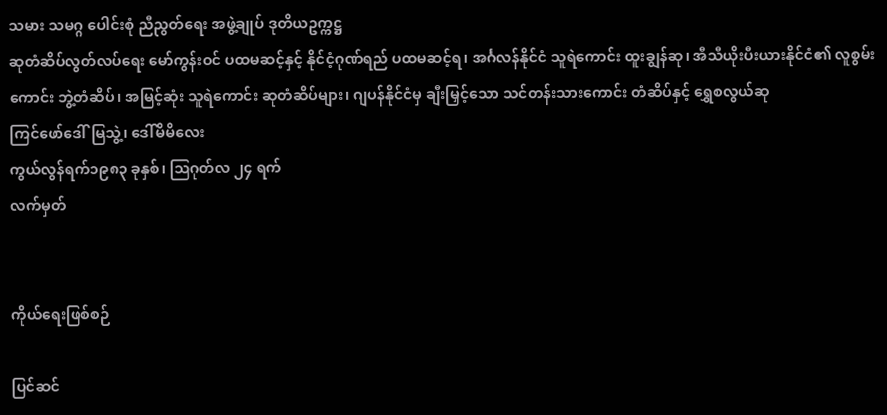သမား သမဂ္ဂ ပေါင်းစုံ ညီညွတ်ရေး အဖွဲ့ချုပ် ဒုတိယဥက္ကဋ္ဌ
ဆုတံဆိပ်လွတ်လပ်ရေး မော်ကွန်းဝင် ပထမဆင့်နှင့် နိုင်ငံ့ဂုဏ်ရည် ပထမဆင့်ရ၊ အင်္ဂလန်နိုင်ငံ သူရဲကောင်း ထူးချွန်ဆု၊ အီသီယိုးပီးယားနိုင်ငံ၏ လူစွမ်းကောင်း ဘွဲ့တံဆိပ်၊ အမြင့်ဆုံး သူရဲကောင်း ဆုတံဆိပ်များ၊ ဂျပန်နိုင်ငံမှ ချီးမြှင့်သော သင်တန်းသားကောင်း တံဆိပ်နှင့် ရွှေစလွယ်ဆု
ကြင်ဖော်ဒေါ်မြသွဲ့၊ ဒေါ်မိမိလေး
ကွယ်လွန်ရက်၁၉၈၃ ခုနှစ်၊ ဩဂုတ်လ ၂၄ ရက်
လက်မှတ်


ကိုယ်ရေးဖြစ်စဉ်

ပြင်ဆင်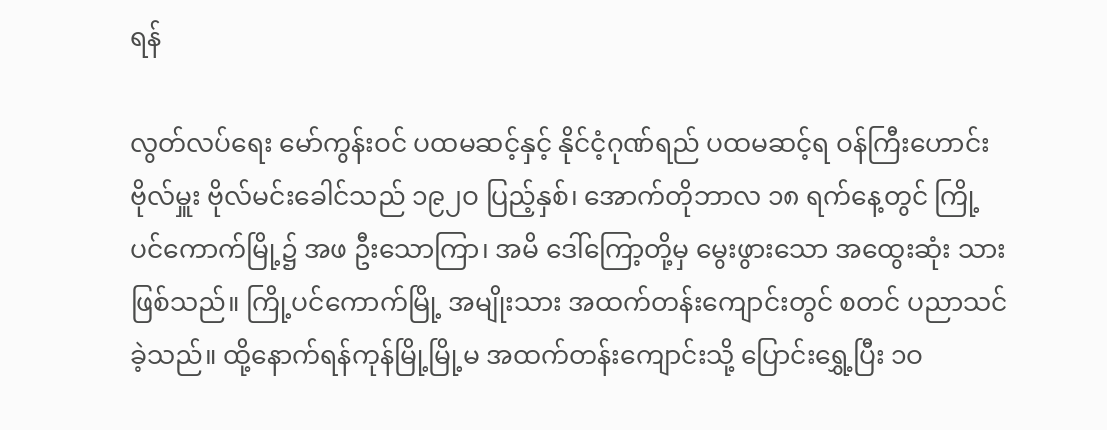ရန်

လွတ်လပ်ရေး မော်ကွန်းဝင် ပထမဆင့်နှင့် နိုင်ငံ့ဂုဏ်ရည် ပထမဆင့်ရ ဝန်ကြီးဟောင်း ဗိုလ်မှူး ဗိုလ်မင်းခေါင်သည် ၁၉၂ဝ ပြည့်နှစ်၊ အောက်တိုဘာလ ၁၈ ရက်နေ့တွင် ကြို့ပင်ကောက်မြို့၌ အဖ ဦးသောကြာ၊ အမိ ဒေါ်ကြော့တို့မှ မွေးဖွားသော အထွေးဆုံး သားဖြစ်သည်။ ကြို့ပင်ကောက်မြို့ အမျိုးသား အထက်တန်းကျောင်းတွင် စတင် ပညာသင်ခဲ့သည်။ ထို့နောက်ရန်ကုန်မြို့မြို့မ အထက်တန်းကျောင်းသို့ ပြောင်းရွှေ့ပြီး ၁ဝ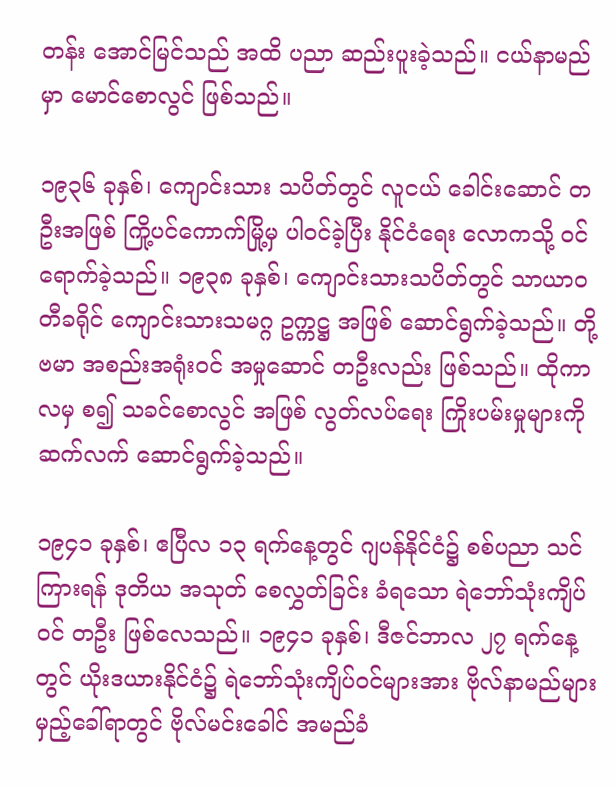တန်း အောင်မြင်သည် အထိ ပညာ ဆည်းပူးခဲ့သည်။ ငယ်နာမည်မှာ မောင်စောလွင် ဖြစ်သည်။

၁၉၃၆ ခုနှစ်၊ ကျောင်းသား သပိတ်တွင် လူငယ် ခေါင်းဆောင် တဦးအဖြစ် ကြို့ပင်ကောက်မြို့မှ ပါဝင်ခဲ့ပြီး နိုင်ငံရေး လောကသို့ ဝင်ရောက်ခဲ့သည်။ ၁၉၃၈ ခုနှစ်၊ ကျောင်းသားသပိတ်တွင် သာယာဝတီခရိုင် ကျောင်းသားသမဂ္ဂ ဥက္ကဋ္ဌ အဖြစ် ဆောင်ရွက်ခဲ့သည်။ တို့ဗမာ အစည်းအရုံးဝင် အမှုဆောင် တဦးလည်း ဖြစ်သည်။ ထိုကာလမှ စ၍ သခင်စောလွင် အဖြစ် လွတ်လပ်ရေး ကြိုးပမ်းမှုများကို ဆက်လက် ဆောင်ရွက်ခဲ့သည်။

၁၉၄၁ ခုနှစ်၊ ဧပြီလ ၁၃ ရက်နေ့တွင် ဂျပန်နိုင်ငံ၌ စစ်ပညာ သင်ကြားရန် ဒုတိယ အသုတ် စေလွှတ်ခြင်း ခံရသော ရဲဘော်သုံးကျိပ်ဝင် တဦး ဖြစ်လေသည်။ ၁၉၄၁ ခုနှစ်၊ ဒီဇင်ဘာလ ၂၇ ရက်နေ့တွင် ယိုးဒယားနိုင်ငံ၌ ရဲဘော်သုံးကျိပ်ဝင်များအား ဗိုလ်နာမည်များ မှည့်ခေါ်ရာတွင် ဗိုလ်မင်းခေါင် အမည်ခံ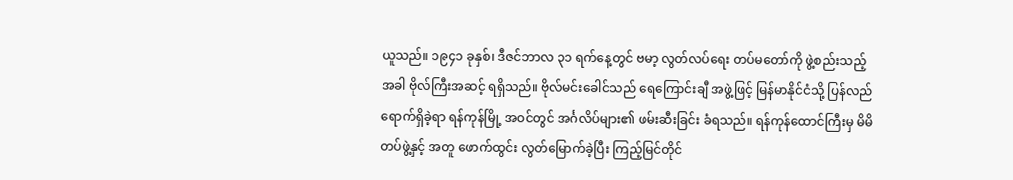ယူသည်။ ၁၉၄၁ ခုနှစ်၊ ဒီဇင်ဘာလ ၃၁ ရက်နေ့တွင် ဗမာ့ လွတ်လပ်ရေး တပ်မတော်ကို ဖွဲ့စည်းသည့် အခါ ဗိုလ်ကြီးအဆင့် ရရှိသည်။ ဗိုလ်မင်းခေါင်သည် ရေကြောင်းချီ အဖွဲ့ဖြင့် မြန်မာနိုင်ငံသို့ ပြန်လည် ရောက်ရှိခဲ့ရာ ရန်ကုန်မြို့ အဝင်တွင် အင်္ဂလိပ်များ၏ ဖမ်းဆီးခြင်း ခံရသည်။ ရန်ကုန်ထောင်ကြီးမှ မိမိ တပ်ဖွဲ့နှင့် အတူ ဖောက်ထွင်း လွတ်မြောက်ခဲ့ပြီး ကြည့်မြင်တိုင်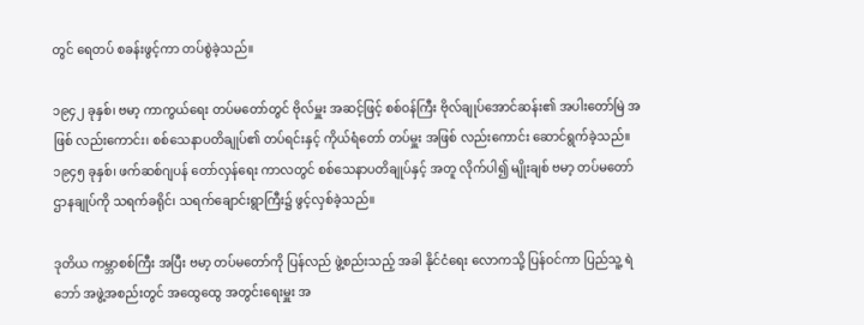တွင် ရေတပ် စခန်းဖွင့်ကာ တပ်စွဲခဲ့သည်။

၁၉၄၂ ခုနှစ်၊ ဗမာ့ ကာကွယ်ရေး တပ်မတော်တွင် ဗိုလ်မှူး အဆင့်ဖြင့် စစ်ဝန်ကြီး ဗိုလ်ချုပ်အောင်ဆန်း၏ အပါးတော်မြဲ အဖြစ် လည်းကောင်း၊ စစ်သေနာပတိချုပ်၏ တပ်ရင်းနှင့် ကိုယ်ရံတော် တပ်မှူး အဖြစ် လည်းကောင်း ဆောင်ရွက်ခဲ့သည်။ ၁၉၄၅ ခုနှစ်၊ ဖက်ဆစ်ဂျပန် တော်လှန်ရေး ကာလတွင် စစ်သေနာပတိချုပ်နှင့် အတူ လိုက်ပါ၍ မျိုးချစ် ဗမာ့ တပ်မတော် ဌာနချုပ်ကို သရက်ခရိုင်၊ သရက်ချောင်းရွာကြီး၌ ဖွင့်လှစ်ခဲ့သည်။

ဒုတိယ ကမ္ဘာစစ်ကြီး အပြီး ဗမာ့ တပ်မတော်ကို ပြန်လည် ဖွဲ့စည်းသည့် အခါ နိုင်ငံရေး လောကသို့ ပြန်ဝင်ကာ ပြည်သူ့ ရဲဘော် အဖွဲ့အစည်းတွင် အထွေထွေ အတွင်းရေးမှူး အ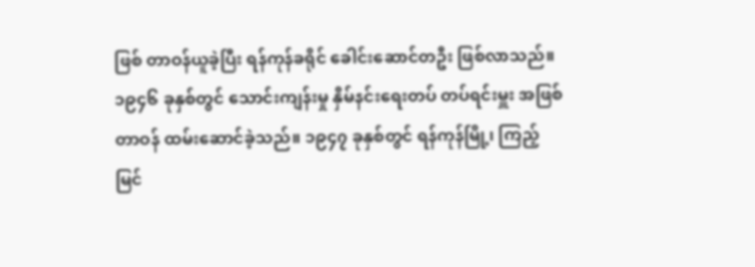ဖြစ် တာဝန်ယူခဲ့ပြီး ရန်ကုန်ခရိုင် ခေါင်းဆောင်တဦး ဖြစ်လာသည်။ ၁၉၄၆ ခုနှစ်တွင် သောင်းကျန်းမှု နှိမ်နင်းရေးတပ် တပ်ရင်းမှူး အဖြစ် တာဝန် ထမ်းဆောင်ခဲ့သည်။ ၁၉၄၇ ခုနှစ်တွင် ရန်ကုန်မြို့၊ ကြည့်မြင်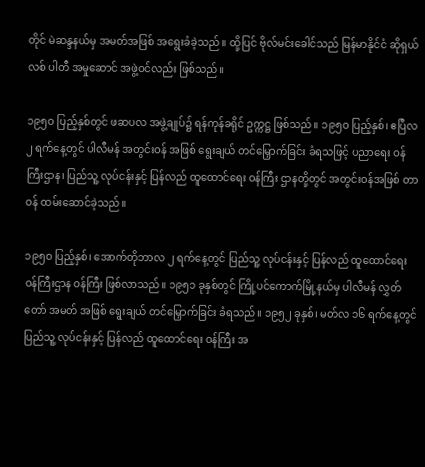တိုင် မဲဆန္ဒနယ်မှ အမတ်အဖြစ် အရွေးခံခဲ့သည်။ ထို့ပြင် ဗိုလ်မင်းခေါင်သည် မြန်မာနိုင်ငံ ဆိုရှယ်လစ် ပါတီ အမှုဆောင် အဖွဲ့ဝင်လည်း ဖြစ်သည်။

၁၉၅ဝ ပြည့်နှစ်တွင် ဖဆပလ အဖွဲ့ချုပ်၌ ရန်ကုန်ခရိုင် ဥက္ကဋ္ဌ ဖြစ်သည်။ ၁၉၅ဝ ပြည့်နှစ်၊ ဧပြီလ ၂ ရက်နေ့တွင် ပါလီမန် အတွင်းဝန် အဖြစ် ရွေးချယ် တင်မြှောက်ခြင်း ခံရသဖြင့် ပညာရေး ဝန်ကြီးဌာန၊ ပြည်သူ့ လုပ်ငန်းနှင့် ပြန်လည် ထူထောင်ရေး ဝန်ကြီး ဌာနတို့တွင် အတွင်းဝန်အဖြစ် တာဝန် ထမ်းဆောင်ခဲ့သည်။

၁၉၅ဝ ပြည့်နှစ်၊ အောက်တိုဘာလ ၂ ရက်နေ့တွင် ပြည်သူ့ လုပ်ငန်းနှင့် ပြန်လည် ထူထောင်ရေး ဝန်ကြီးဌာန ဝန်ကြီး ဖြစ်လာသည်။ ၁၉၅၁ ခုနှစ်တွင် ကြို့ပင်ကောက်မြို့နယ်မှ ပါလီမန် လွှတ်တော် အမတ် အဖြစ် ရွေးချယ် တင်မြှောက်ခြင်း ခံရသည်။ ၁၉၅၂ ခုနှစ်၊ မတ်လ ၁၆ ရက်နေ့တွင် ပြည်သူ့ လုပ်ငန်းနှင့် ပြန်လည် ထူထောင်ရေး ဝန်ကြီး အ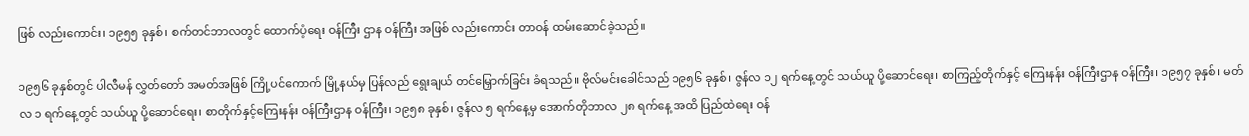ဖြစ် လည်းကောင်း၊ ၁၉၅၅ ခုနှစ်၊ စက်တင်ဘာလတွင် ထောက်ပံ့ရေး ဝန်ကြီး ဌာန ဝန်ကြီး အဖြစ် လည်းကောင်း တာဝန် ထမ်းဆောင်ခဲ့သည်။

၁၉၅၆ ခုနှစ်တွင် ပါလီမန် လွှတ်တော် အမတ်အဖြစ် ကြို့ပင်ကောက် မြို့နယ်မှ ပြန်လည် ရွေးချယ် တင်မြှောက်ခြင်း ခံရသည်။ ဗိုလ်မင်းခေါင်သည် ၁၉၅၆ ခုနှစ်၊ ဇွန်လ ၁၂ ရက်နေ့တွင် သယ်ယူ ပို့ဆောင်ရေး၊ စာကြည့်တိုက်နှင့် ကြေးနန်း ဝန်ကြီးဌာန ဝန်ကြီး၊ ၁၉၅၇ ခုနှစ်၊ မတ်လ ၁ ရက်နေ့တွင် သယ်ယူ ပို့ဆောင်ရေး၊ စာတိုက်နှင့်ကြေးနန်း ဝန်ကြီးဌာန ဝန်ကြီး၊ ၁၉၅၈ ခုနှစ်၊ ဇွန်လ ၅ ရက်နေ့မှ အောက်တိုဘာလ ၂၈ ရက်နေ့ အထိ ပြည်ထဲရေး ဝန်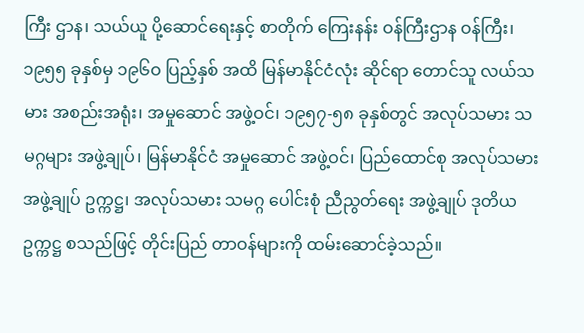ကြီး ဌာန၊ သယ်ယူ ပို့ဆောင်ရေးနှင့် စာတိုက် ကြေးနန်း ဝန်ကြီးဌာန ဝန်ကြီး၊ ၁၉၅၅ ခုနှစ်မှ ၁၉၆ဝ ပြည့်နှစ် အထိ မြန်မာနိုင်ငံလုံး ဆိုင်ရာ တောင်သူ လယ်သမား အစည်းအရုံး၊ အမှုဆောင် အဖွဲ့ဝင်၊ ၁၉၅၇-၅၈ ခုနှစ်တွင် အလုပ်သမား သမဂ္ဂများ အဖွဲ့ချုပ်၊ မြန်မာနိုင်ငံ အမှုဆောင် အဖွဲ့ဝင်၊ ပြည်ထောင်စု အလုပ်သမား အဖွဲ့ချုပ် ဥက္ကဋ္ဌ၊ အလုပ်သမား သမဂ္ဂ ပေါင်းစုံ ညီညွတ်ရေး အဖွဲ့ချုပ် ဒုတိယဥက္ကဋ္ဌ စသည်ဖြင့် တိုင်းပြည် တာဝန်များကို ထမ်းဆောင်ခဲ့သည်။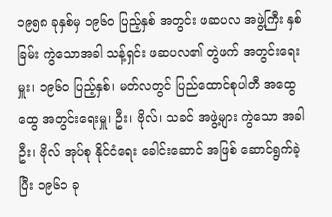၁၉၅၈ ခုနှစ်မှ ၁၉၆ဝ ပြည့်နှစ် အတွင်း ဖဆပလ အဖွဲ့ကြီး နှစ်ခြမ်း ကွဲသောအခါ သန့်ရှင်း ဖဆပလ၏ တွဲဖက် အတွင်းရေးမှူး၊ ၁၉၆ဝ ပြည့်နှစ်၊ မတ်လတွင် ပြည်ထောင်စုပါတီ အထွေထွေ အတွင်းရေးမှူ၊ ဦး၊ ဗိုလ်၊ သခင် အဖွဲ့များ ကွဲသော အခါ ဦး၊ ဗိုလ် အုပ်စု နိုင်ငံရေး ခေါင်းဆောင် အဖြစ် ဆောင်ရွက်ခဲ့ပြီး ၁၉၆၁ ခု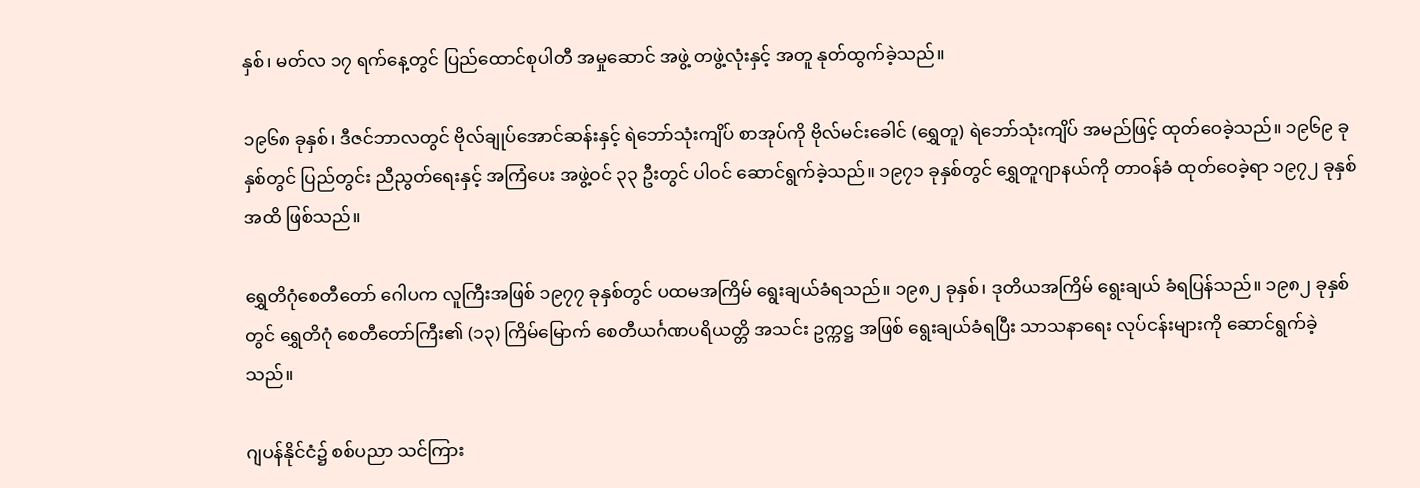နှစ်၊ မတ်လ ၁၇ ရက်နေ့တွင် ပြည်ထောင်စုပါတီ အမှုဆောင် အဖွဲ့ တဖွဲ့လုံးနှင့် အတူ နုတ်ထွက်ခဲ့သည်။

၁၉၆၈ ခုနှစ်၊ ဒီဇင်ဘာလတွင် ဗိုလ်ချုပ်အောင်ဆန်းနှင့် ရဲဘော်သုံးကျိပ် စာအုပ်ကို ဗိုလ်မင်းခေါင် (ရွှေတူ) ရဲဘော်သုံးကျိပ် အမည်ဖြင့် ထုတ်ဝေခဲ့သည်။ ၁၉၆၉ ခုနှစ်တွင် ပြည်တွင်း ညီညွတ်ရေးနှင့် အကြံပေး အဖွဲ့ဝင် ၃၃ ဦးတွင် ပါဝင် ဆောင်ရွက်ခဲ့သည်။ ၁၉၇၁ ခုနှစ်တွင် ရွှေတူဂျာနယ်ကို တာဝန်ခံ ထုတ်ဝေခဲ့ရာ ၁၉၇၂ ခုနှစ် အထိ ဖြစ်သည်။

ရွှေတိဂုံစေတီတော် ဂေါပက လူကြီးအဖြစ် ၁၉၇၇ ခုနှစ်တွင် ပထမအကြိမ် ရွေးချယ်ခံရသည်။ ၁၉၈၂ ခုနှစ်၊ ဒုတိယအကြိမ် ရွေးချယ် ခံရပြန်သည်။ ၁၉၈၂ ခုနှစ်တွင် ရွှေတိဂုံ စေတီတော်ကြီး၏ (၁၃) ကြိမ်မြောက် စေတီယင်္ဂဏပရိယတ္တိ အသင်း ဥက္ကဋ္ဌ အဖြစ် ရွေးချယ်ခံရပြီး သာသနာရေး လုပ်ငန်းများကို ဆောင်ရွက်ခဲ့သည်။

ဂျပန်နိုင်ငံ၌ စစ်ပညာ သင်ကြား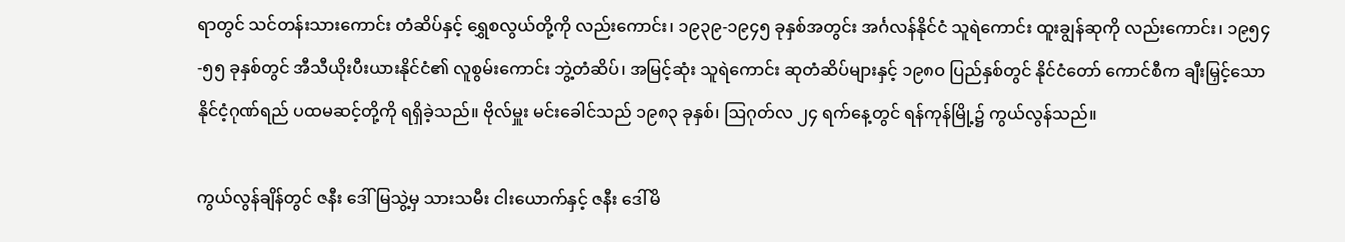ရာတွင် သင်တန်းသားကောင်း တံဆိပ်နှင့် ရွှေစလွယ်တို့ကို လည်းကောင်း၊ ၁၉၃၉-၁၉၄၅ ခုနှစ်အတွင်း အင်္ဂလန်နိုင်ငံ သူရဲကောင်း ထူးချွန်ဆုကို လည်းကောင်း၊ ၁၉၅၄-၅၅ ခုနှစ်တွင် အီသီယိုးပီးယားနိုင်ငံ၏ လူစွမ်းကောင်း ဘွဲ့တံဆိပ်၊ အမြင့်ဆုံး သူရဲကောင်း ဆုတံဆိပ်များနှင့် ၁၉၈ဝ ပြည်နှစ်တွင် နိုင်ငံတော် ကောင်စီက ချီးမြှင့်သော နိုင်ငံ့ဂုဏ်ရည် ပထမဆင့်တို့ကို ရရှိခဲ့သည်။ ဗိုလ်မှူး မင်းခေါင်သည် ၁၉၈၃ ခုနှစ်၊ ဩဂုတ်လ ၂၄ ရက်နေ့တွင် ရန်ကုန်မြို့၌ ကွယ်လွန်သည်။

ကွယ်လွန်ချိန်တွင် ဇနီး ဒေါ်မြသွဲ့မှ သားသမီး ငါးယောက်နှင့် ဇနီး ဒေါ်မိ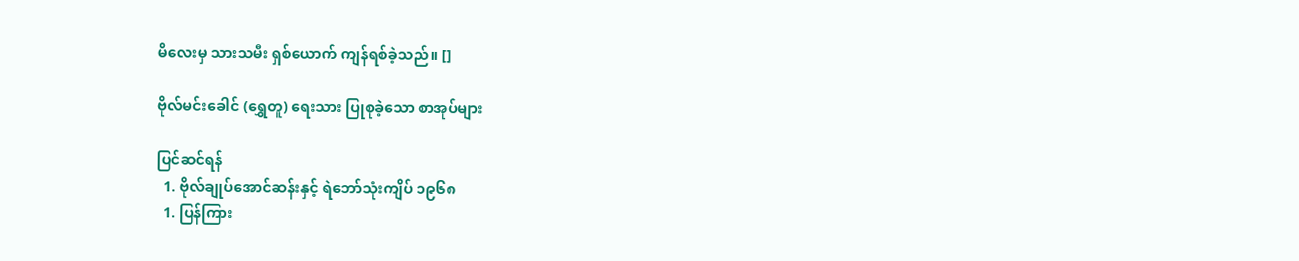မိလေးမှ သားသမီး ရှစ်ယောက် ကျန်ရစ်ခဲ့သည်။ []

ဗိုလ်မင်းခေါင် (ရွှေတူ) ရေးသား ပြုစုခဲ့သော စာအုပ်များ

ပြင်ဆင်ရန်
  1. ဗိုလ်ချုပ်အောင်ဆန်းနှင့် ရဲဘော်သုံးကျိပ် ၁၉၆၈
  1. ပြန်ကြား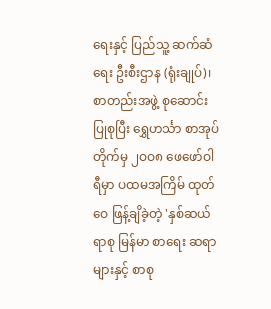ရေးနှင့် ပြည်သူ့ ဆက်ဆံရေး ဦးစီးဌာန (ရုံးချုပ်)၊ စာတည်းအဖွဲ့ စုဆောင်း ပြုစုပြီး ရွှေဟင်္သာ စာအုပ်တိုက်မှ ၂ဝဝ၈ ဖေဖော်ဝါရီမှာ ပထမအကြိမ် ထုတ်ဝေ ဖြန့်ချိခဲ့တဲ့ 'နှစ်ဆယ်ရာစု မြန်မာ စာရေး ဆရာများနှင့် စာစု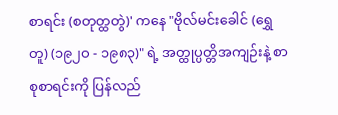စာရင်း (စတုတ္ထတွဲ)' ကနေ "ဗိုလ်မင်းခေါင် (ရွှေတူ) (၁၉၂ဝ - ၁၉၈၃)" ရဲ့ အတ္ထုပ္ပတ္တိအကျဉ်းနဲ့ စာစုစာရင်းကို ပြန်လည်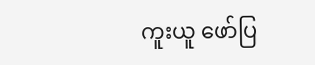ကူးယူ ဖော်ပြ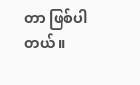တာ ဖြစ်ပါတယ်။